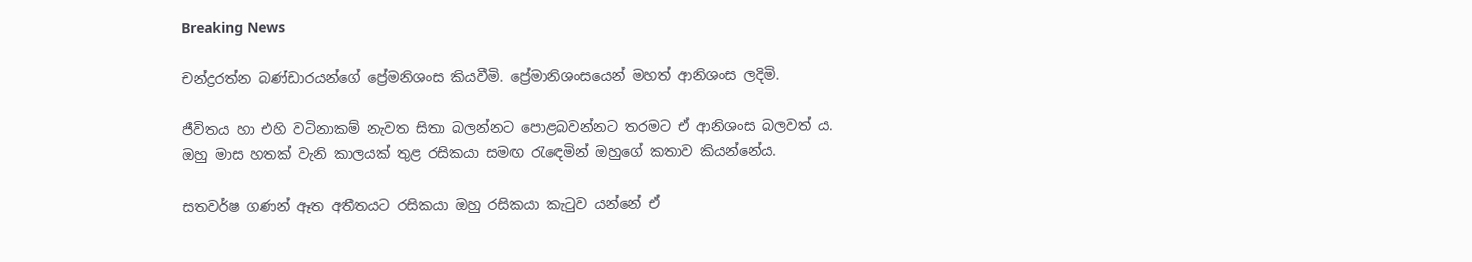Breaking News

චන්ද්‍රරත්න බණ්ඩාරයන්ගේ ප්‍රේමනිශංස කියවීමි. ප්‍රේමානිශංසයෙන් මහත් ආනිශංස ලදිමි.

ජීවිතය හා එහි වටිනාකම් නැවත සිතා බලන්නට පොළබවන්නට තරමට ඒ ආනිශංස බලවත් ය.
ඔහු මාස හතක් වැනි කාලයක් තුළ රසිකයා සමඟ රැඳෙමින් ඔහුගේ කතාව කියන්නේය.

සතවර්ෂ ගණන් ඈත අතීතයට රසිකයා ඔහු රසිකයා කැටුව යන්නේ ඒ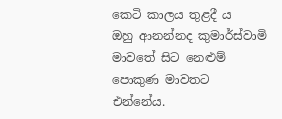කෙටි කාලය තුළදී ය
ඔහු ආනන්නද කුමාර්ස්වාමි මාවතේ සිට නෙළුම් පොකුණ මාවතට එන්නේය.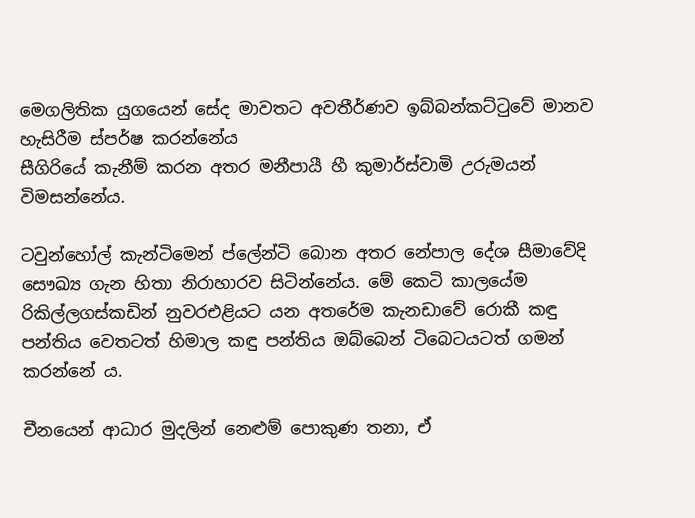මෙගලිතික යුගයෙන් සේද මාවතට අවතීර්ණව ඉබ්බන්කට්ටුවේ මානව හැසිරීම ස්පර්ෂ කරන්නේය
සීගිරියේ කැනීම් කරන අතර මනීපායී හී කුමාර්ස්වාමි උරුමයන් විමසන්නේය.

ටවුන්හෝල් කැන්ටිමෙන් ප්ලේන්ටි බොන අතර නේපාල දේශ සීමාවේදි සෞඛ්‍ය ගැන හිතා නිරාහාරව සිටින්නේය. මේ කෙටි කාලයේම රිකිල්ලගස්කඩින් නුවරඑළියට යන අතරේම කැනඩාවේ රොකී කඳු පන්තිය වෙතටත් හිමාල කඳු පන්තිය ඔබ්බෙන් ටිබෙටයටත් ගමන් කරන්නේ ය.

චීනයෙන් ආධාර මුදලින් නෙළුම් පොකුණ තනා, ඒ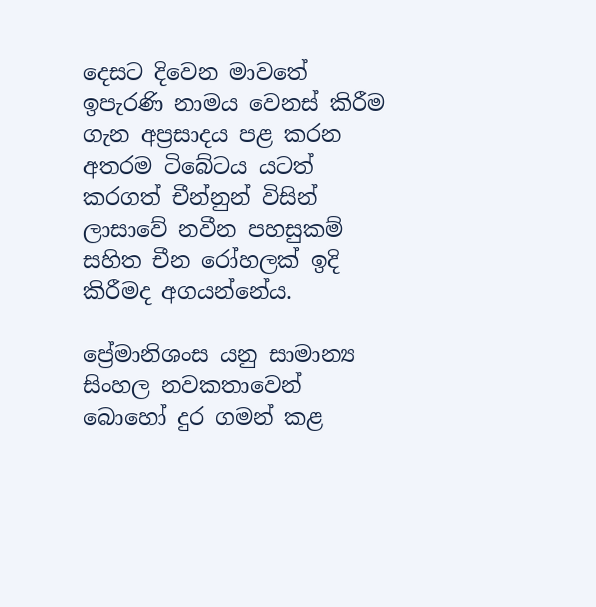දෙසට දිවෙන මාවතේ ඉපැරණි නාමය වෙනස් කිරීම ගැන අප්‍රසාදය පළ කරන අතරම ටිබේටය යටත් කරගත් චීන්නුන් විසින් ලාසාවේ නවීන පහසුකම් සහිත චීන රෝහලක් ඉදි කිරීමද අගයන්නේය.

ප්‍රේමානිශංස යනු සාමාන්‍ය සිංහල නවකතාවෙන් බොහෝ දුර ගමන් කළ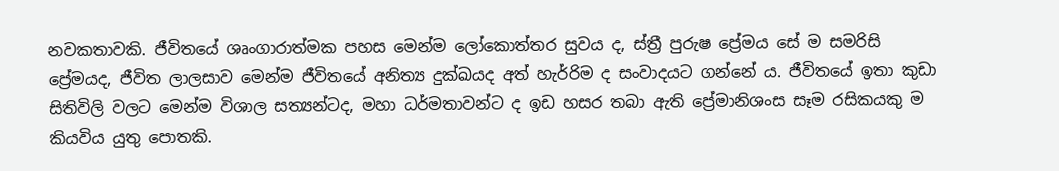නවකතාවකි. ජීවිතයේ ශෘංගාරාත්මක පහස මෙන්ම ලෝකොත්තර සුවය ද, ස්ත්‍රී පුරුෂ ප්‍රේමය සේ ම සමරිසි ප්‍රේමයද, ජීවිත ලාලසාව මෙන්ම ජීවිතයේ අනිත්‍ය දුක්ඛයද අත් හැර්‍රිම ද සංවාදයට ගන්නේ ය. ජීවිතයේ ඉතා කුඩා සිතිවිලි වලට මෙන්ම විශාල සත්‍යන්ටද, මහා ධර්මතාවන්ට ද ඉඩ හසර තබා ඇති ප්‍රේමානිශංස සෑම රසිකයකු ම කියවිය යුතු පොතකි.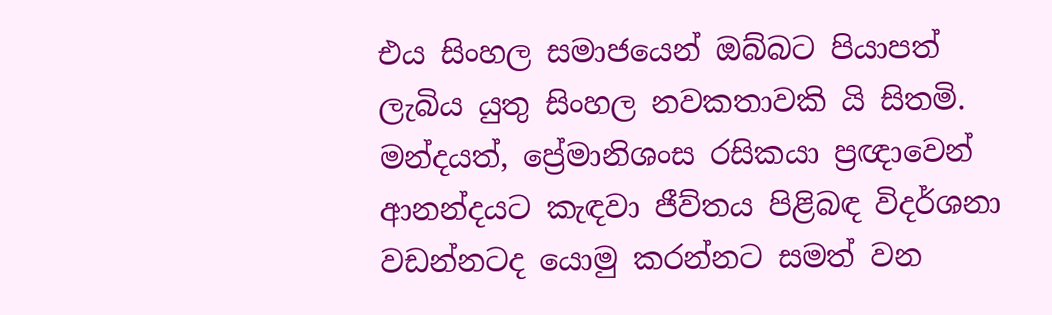එය සිංහල සමාජයෙන් ඔබ්බට පියාපත් ලැබිය යුතු සිංහල නවකතාවකි යි සිතමි. මන්දයත්, ප්‍රේමානිශංස රසිකයා ප්‍රඥාවෙන් ආනන්දයට කැඳවා ජීව්තය පිළිබඳ විදර්ශනා වඩන්නටද යොමු කරන්නට සමත් වන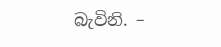බැවිනි. –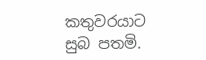කතුවරයාට සුබ පතමි.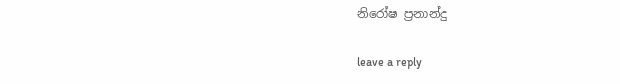නිරෝෂ ප්‍රනාන්දු

leave a reply